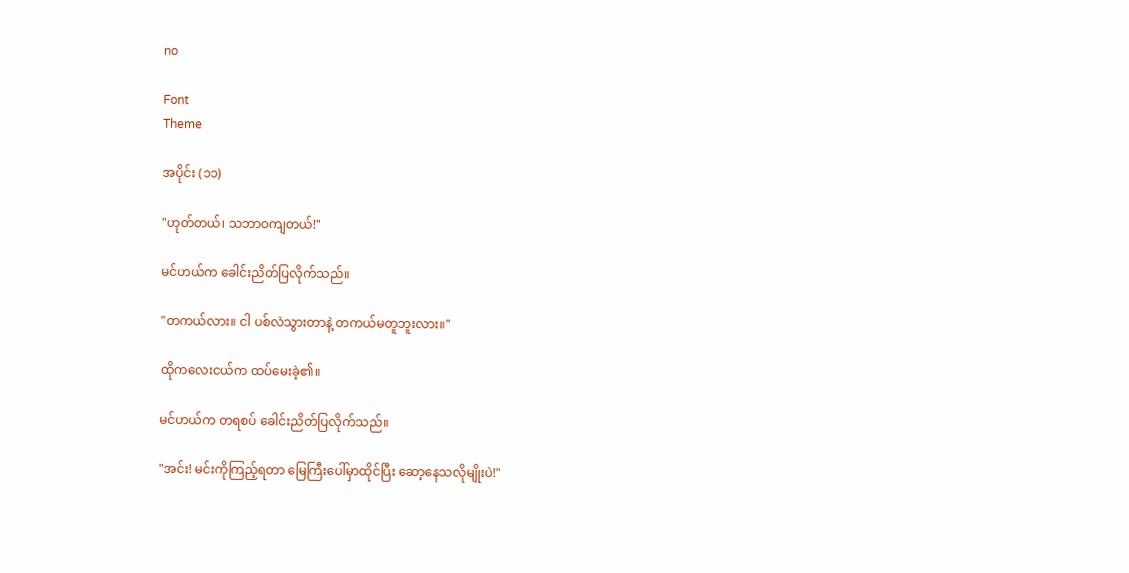no

Font
Theme

အပိုင်း (၁၁)

"ဟုတ်တယ်၊ သဘာဝကျတယ်!"

မင်ဟယ်က ခေါင်းညိတ်ပြလိုက်သည်။

"တကယ်လား။ ငါ ပစ်လဲသွားတာနဲ့ တကယ်မတူဘူးလား။"

ထိုကလေးငယ်က ထပ်မေးခဲ့၏။

မင်ဟယ်က တရစပ် ခေါင်းညိတ်ပြလိုက်သည်။

"အင်း! မင်းကိုကြည့်ရတာ မြေကြီးပေါ်မှာထိုင်ပြီး ဆော့နေသလိုမျိုးပဲ!"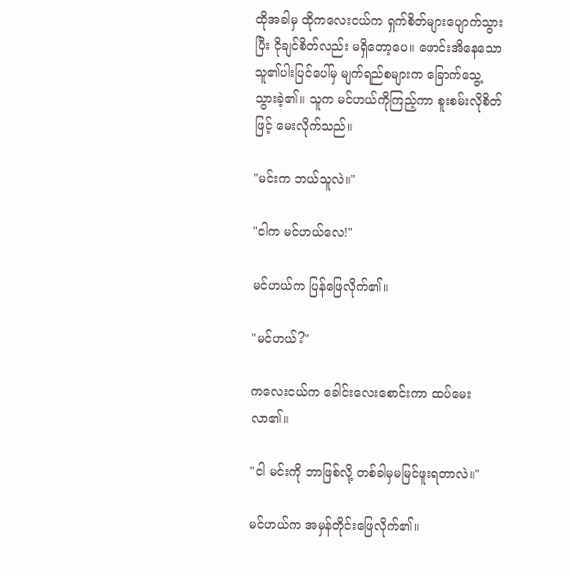ထိုအခါမှ ထိုကလေးငယ်က ရှက်စိတ်များပျောက်သွားပြီး ငိုချင်စိတ်လည်း မရှိတော့ပေ။ ဖောင်းအိနေသော သူ၏ပါးပြင်ပေါ်မှ မျက်ရည်စများက ခြောက်သွေ့သွားခဲ့၏။ သူက မင်ဟယ်ကိုကြည့်ကာ စူးစမ်းလိုစိတ်ဖြင့် မေးလိုက်သည်။

"မင်းက ဘယ်သူလဲ။"

"ငါက မင်ဟယ်လေ!"

မင်ဟယ်က ပြန်ဖြေလိုက်၏။

"မင်ဟယ်?"

ကလေးငယ်က ခေါင်းလေးစောင်းကာ ထပ်မေးလာ၏။

"ငါ မင်းကို ဘာဖြစ်လို့ တစ်ခါမှမမြင်ဖူးရတာလဲ။"

မင်ဟယ်က အမှန်တိုင်းဖြေလိုက်၏။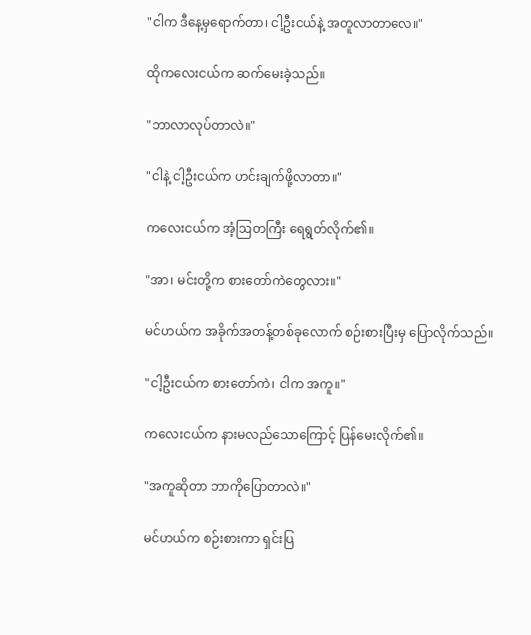"ငါက ဒီနေ့မှရောက်တာ၊ ငါ့ဦးငယ်နဲ့ အတူလာတာလေ။"

ထိုကလေးငယ်က ဆက်မေးခဲ့သည်။

"ဘာလာလုပ်တာလဲ။"

"ငါနဲ့ ငါ့ဦးငယ်က ဟင်းချက်ဖို့လာတာ။"

ကလေးငယ်က အံ့ဩတကြီး ရေရွတ်လိုက်၏။

"အာ၊ မင်းတို့က စားတော်ကဲတွေလား။"

မင်ဟယ်က အခိုက်အတန့်တစ်ခုလောက် စဉ်းစားပြီးမှ ပြောလိုက်သည်။

"ငါ့ဦးငယ်က စားတော်ကဲ၊ ငါက အကူ။"

ကလေးငယ်က နားမလည်သောကြောင့် ပြန်မေးလိုက်၏။

"အကူဆိုတာ ဘာကိုပြောတာလဲ။"

မင်ဟယ်က စဉ်းစားကာ ရှင်းပြ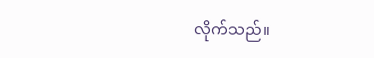လိုက်သည်။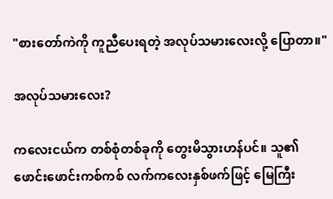"စားတော်ကဲကို ကူညီပေးရတဲ့ အလုပ်သမားလေးလို့ ပြောတာ။"

အလုပ်သမားလေး?

ကလေးငယ်က တစ်စုံတစ်ခုကို တွေးမိသွားဟန်ပင်။ သူ၏ ဖောင်းဖောင်းကစ်ကစ် လက်ကလေးနှစ်ဖက်ဖြင့် မြေကြီး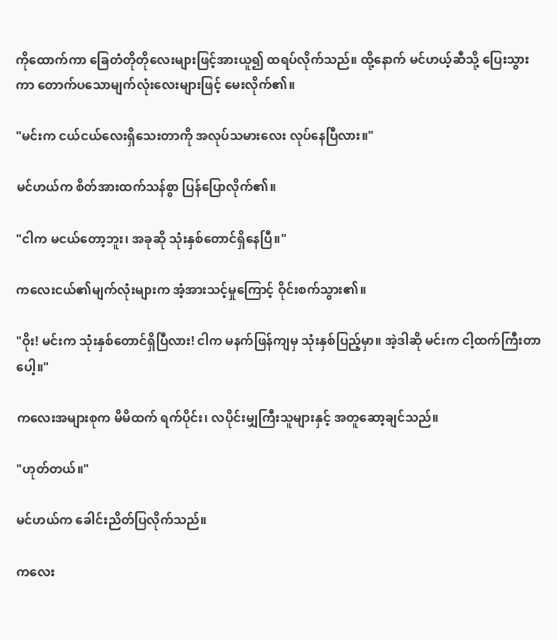ကိုထောက်ကာ ခြေတံတိုတိုလေးများဖြင့်အားယူ၍ ထရပ်လိုက်သည်။ ထို့နောက် မင်ဟယ့်ဆီသို့ ပြေးသွားကာ တောက်ပသောမျက်လုံးလေးများဖြင့် မေးလိုက်၏။

"မင်းက ငယ်ငယ်လေးရှိသေးတာကို အလုပ်သမားလေး လုပ်နေပြီလား။"

မင်ဟယ်က စိတ်အားထက်သန်စွာ ပြန်ပြောလိုက်၏။

"ငါက မငယ်တော့ဘူး၊ အခုဆို သုံးနှစ်တောင်ရှိနေပြီ။"

ကလေးငယ်၏မျက်လုံးများက အံ့အားသင့်မှုကြောင့် ဝိုင်းစက်သွား၏။

"ဝိုး! မင်းက သုံးနှစ်တောင်ရှိပြီလား! ငါက မနက်ဖြန်ကျမှ သုံးနှစ်ပြည့်မှာ။ အဲ့ဒါဆို မင်းက ငါ့ထက်ကြီးတာပေါ့။"

ကလေးအများစုက မိမိထက် ရက်ပိုင်း၊ လပိုင်းမျှကြီးသူများနှင့် အတူဆော့ချင်သည်။

"ဟုတ်တယ်။"

မင်ဟယ်က ခေါင်းညိတ်ပြလိုက်သည်။

ကလေး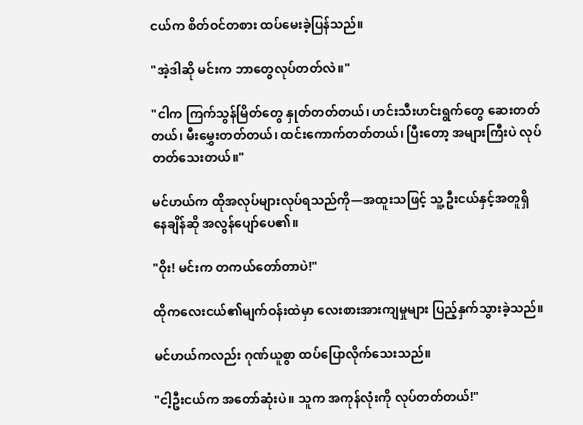ငယ်က စိတ်ဝင်တစား ထပ်မေးခဲ့ပြန်သည်။

"အဲ့ဒါဆို မင်းက ဘာတွေလုပ်တတ်လဲ။"

"ငါက ကြက်သွန်မြိတ်တွေ နှုတ်တတ်တယ်၊ ဟင်းသီးဟင်းရွက်တွေ ဆေးတတ်တယ်၊ မီးမွှေးတတ်တယ်၊ ထင်းကောက်တတ်တယ်၊ ပြီးတော့ အများကြီးပဲ လုပ်တတ်သေးတယ်။"

မင်ဟယ်က ထိုအလုပ်များလုပ်ရသည်ကို—အထူးသဖြင့် သူ့ဦးငယ်နှင့်အတူရှိနေချိန်ဆို အလွန်ပျော်ပေ၏။

"ဝိုး! မင်းက တကယ်တော်တာပဲ!"

ထိုကလေးငယ်၏မျက်ဝန်းထဲမှာ လေးစားအားကျမှုများ ပြည့်နှက်သွားခဲ့သည်။

မင်ဟယ်ကလည်း ဂုဏ်ယူစွာ ထပ်ပြောလိုက်သေးသည်။

"ငါ့ဦးငယ်က အတော်ဆုံးပဲ။ သူက အကုန်လုံးကို လုပ်တတ်တယ်!"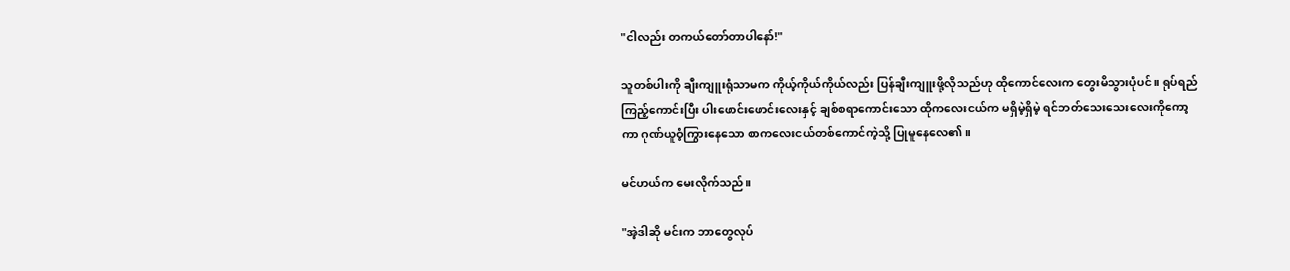"ငါလည်း တကယ်တော်တာပါနော်!"

သူတစ်ပါးကို ချီးကျူးရုံသာမက ကိုယ့်ကိုယ်ကိုယ်လည်း ပြန်ချီးကျူးဖို့လိုသည်ဟု ထိုကောင်လေးက တွေးမိသွားပုံပင်။ ရုပ်ရည်ကြည့်ကောင်းပြီး ပါးဖောင်းဖောင်းလေးနှင့် ချစ်စရာကောင်းသော ထိုကလေးငယ်က မရှိမဲ့ရှိမဲ့ ရင်ဘတ်သေးသေးလေးကိုကော့ကာ ဂုဏ်ယူဝံ့ကြွားနေသော စာကလေးငယ်တစ်ကောင်ကဲ့သို့ ပြုမူနေလေ၏။

မင်ဟယ်က မေးလိုက်သည်။

"အဲ့ဒါဆို မင်းက ဘာတွေလုပ်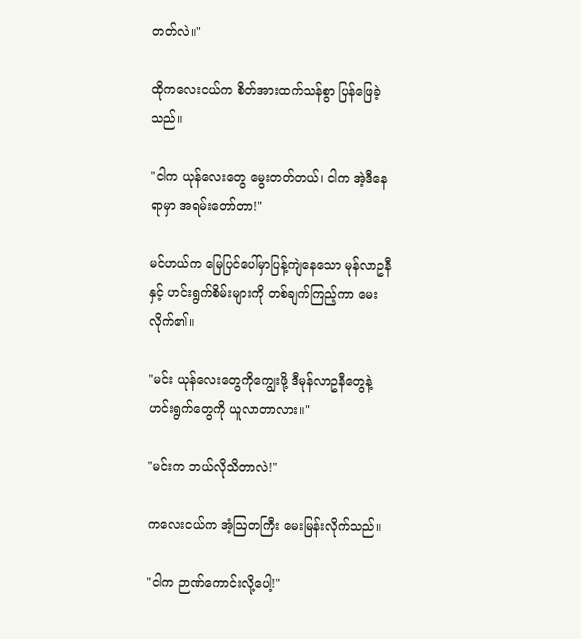တတ်လဲ။"

ထိုကလေးငယ်က စိတ်အားထက်သန်စွာ ပြန်ဖြေခဲ့သည်။

"ငါက ယုန်လေးတွေ မွေးတတ်တယ်၊ ငါက အဲ့ဒီနေရာမှာ အရမ်းတော်တာ!"

မင်ဟယ်က မြေပြင်ပေါ်မှာပြန့်ကျဲနေသော မုန်လာဥနီနှင့် ဟင်းရွက်စိမ်းများကို တစ်ချက်ကြည့်ကာ မေးလိုက်၏။

"မင်း ယုန်လေးတွေကိုကျွေးဖို့ ဒီမုန်လာဥနီတွေနဲ့ ဟင်းရွက်တွေကို ယူလာတာလား။"

"မင်းက ဘယ်လိုသိတာလဲ!"

ကလေးငယ်က အံ့ဩတကြီး မေးမြန်းလိုက်သည်။

"ငါက ဉာဏ်ကောင်းလို့ပေါ့!"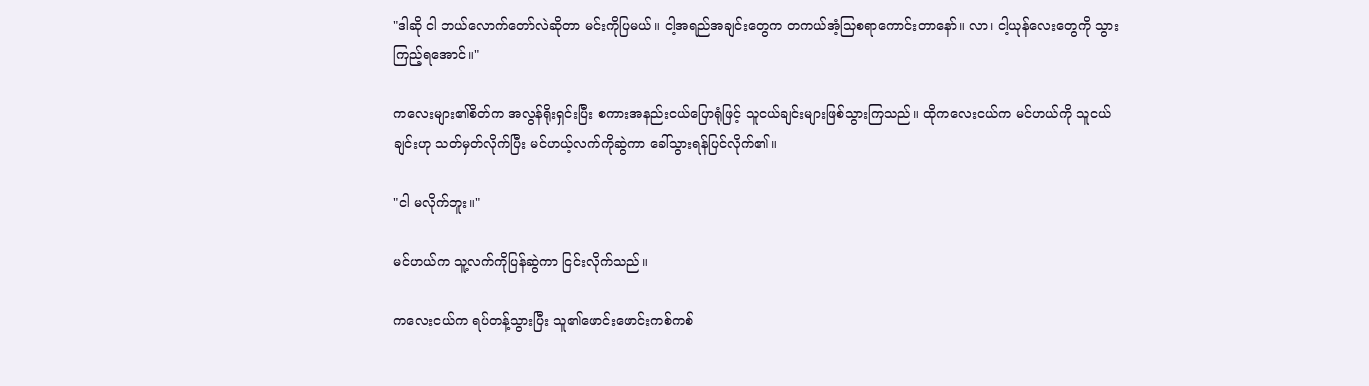"ဒါဆို ငါ ဘယ်လောက်တော်လဲဆိုတာ မင်းကိုပြမယ်။ ငါ့အရည်အချင်းတွေက တကယ်အံ့သြစရာကောင်းတာနော်။ လာ၊ ငါ့ယုန်လေးတွေကို သွားကြည့်ရအောင်။"

ကလေးများ၏စိတ်က အလွန်ရိုးရှင်းပြီး စကားအနည်းငယ်ပြောရုံဖြင့် သူငယ်ချင်းများဖြစ်သွားကြသည်။ ထိုကလေးငယ်က မင်ဟယ်ကို သူငယ်ချင်းဟု သတ်မှတ်လိုက်ပြီး မင်ဟယ့်လက်ကိုဆွဲကာ ခေါ်သွားရန်ပြင်လိုက်၏။

"ငါ မလိုက်ဘူး။"

မင်ဟယ်က သူ့လက်ကိုပြန်ဆွဲကာ ငြင်းလိုက်သည်။

ကလေးငယ်က ရပ်တန့်သွားပြီး သူ၏ဖောင်းဖောင်းကစ်ကစ်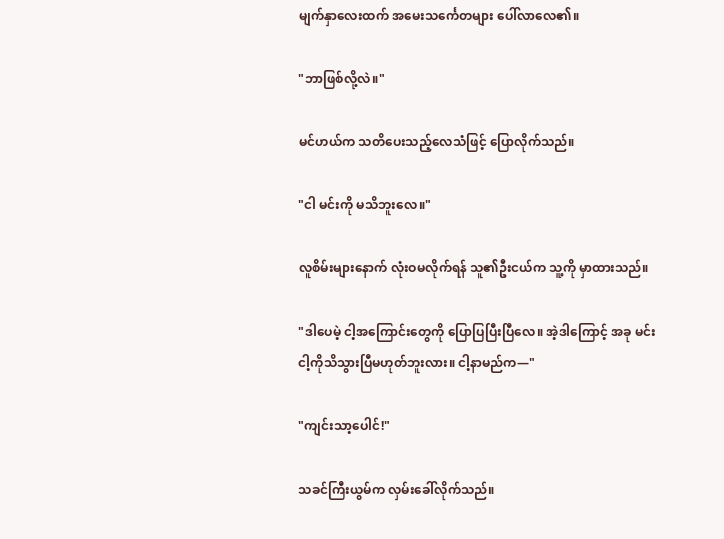မျက်နှာလေးထက် အမေးသင်္ကေတများ ပေါ်လာလေ၏။

"ဘာဖြစ်လို့လဲ။"

မင်ဟယ်က သတိပေးသည့်လေသံဖြင့် ပြောလိုက်သည်။

"ငါ မင်းကို မသိဘူးလေ။"

လူစိမ်းများနောက် လုံးဝမလိုက်ရန် သူ၏ဦးငယ်က သူ့ကို မှာထားသည်။

"ဒါပေမဲ့ ငါ့အကြောင်းတွေကို ပြောပြပြီးပြီလေ။ အဲ့ဒါကြောင့် အခု မင်း ငါ့ကိုသိသွားပြီမဟုတ်ဘူးလား။ ငါ့နာမည်က—"

"ကျင်းသာ့ပေါင်!"

သခင်ကြီးယွမ်က လှမ်းခေါ်လိုက်သည်။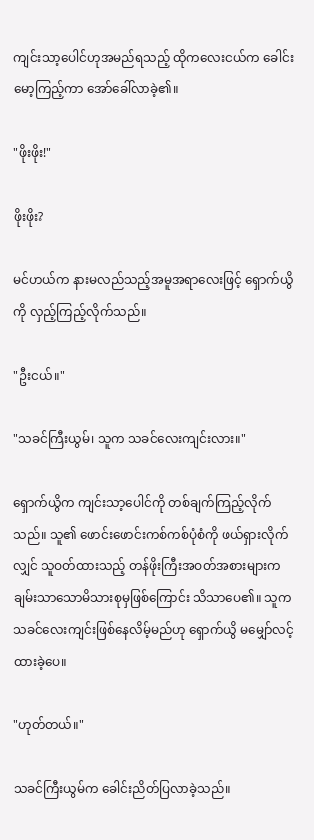ကျင်းသာ့ပေါင်ဟုအမည်ရသည့် ထိုကလေးငယ်က ခေါင်းမော့ကြည့်ကာ အော်ခေါ်လာခဲ့၏။

"ဖိုးဖိုး!"

ဖိုးဖိုး?

မင်ဟယ်က နားမလည်သည့်အမူအရာလေးဖြင့် ရှောက်ယွိကို လှည့်ကြည့်လိုက်သည်။

"ဦးငယ်။"

"သခင်ကြီးယွမ်၊ သူက သခင်လေးကျင်းလား။"

ရှောက်ယွိက ကျင်းသာ့ပေါင်ကို တစ်ချက်ကြည့်လိုက်သည်။ သူ၏ ဖောင်းဖောင်းကစ်ကစ်ပုံစံကို ဖယ်ရှားလိုက်လျှင် သူဝတ်ထားသည့် တန်ဖိုးကြီးအဝတ်အစားများက ချမ်းသာသောမိသားစုမှဖြစ်ကြောင်း သိသာပေ၏။ သူက သခင်လေးကျင်းဖြစ်နေလိမ့်မည်ဟု ရှောက်ယွိ မမျှော်လင့်ထားခဲ့ပေ။

"ဟုတ်တယ်။"

သခင်ကြီးယွမ်က ခေါင်းညိတ်ပြလာခဲ့သည်။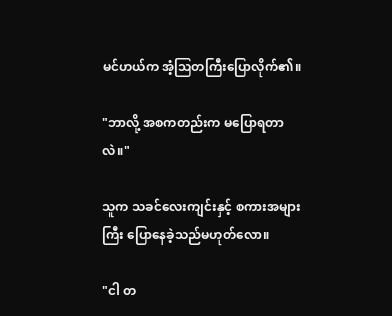မင်ဟယ်က အံ့ဩတကြီးပြောလိုက်၏။

"ဘာလို့ အစကတည်းက မပြောရတာလဲ။"

သူက သခင်လေးကျင်းနှင့် စကားအများကြီး ပြောနေခဲ့သည်မဟုတ်လော။

"ငါ တ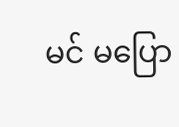မင် မပြော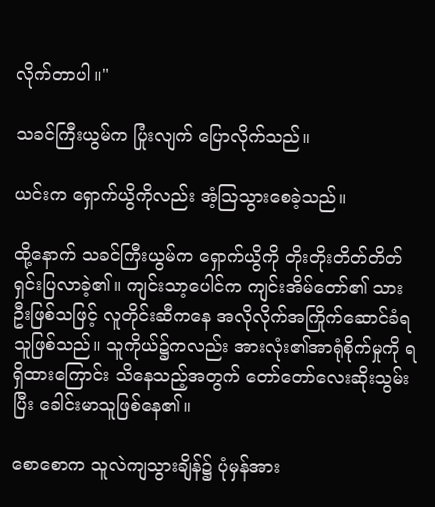လိုက်တာပါ။"

သခင်ကြီးယွမ်က ပြုံးလျက် ပြောလိုက်သည်။

ယင်းက ရှောက်ယွိကိုလည်း အံ့ဩသွားစေခဲ့သည်။

ထို့နောက် သခင်ကြီးယွမ်က ရှောက်ယွိကို တိုးတိုးတိတ်တိတ် ရှင်းပြလာခဲ့၏။ ကျင်းသာ့ပေါင်က ကျင်းအိမ်တော်၏ သားဦးဖြစ်သဖြင့် လူတိုင်းဆီကနေ အလိုလိုက်အကြိုက်ဆောင်ခံရသူဖြစ်သည်။ သူကိုယ်၌ကလည်း အားလုံး၏အာရုံစိုက်မှုကို ရရှိထားကြောင်း သိနေသည့်အတွက် တော်တော်လေးဆိုးသွမ်းပြီး ခေါင်းမာသူဖြစ်နေ၏။

စောစောက သူလဲကျသွားချိန်၌ ပုံမှန်အား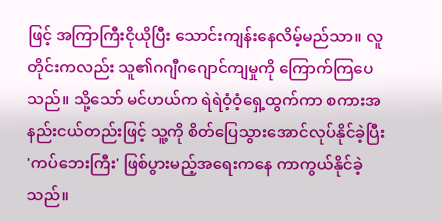ဖြင့် အကြာကြီးငိုယိုပြီး သောင်းကျန်းနေလိမ့်မည်သာ။ လူတိုင်းကလည်း သူ၏ဂဂျီဂဂျောင်ကျမှုကို ကြောက်ကြပေသည်။ သို့သော် မင်ဟယ်က ရဲရဲဝံ့ဝံ့ရှေ့ထွက်ကာ စကားအနည်းငယ်တည်းဖြင့် သူ့ကို စိတ်ပြေသွားအောင်လုပ်နိုင်ခဲ့ပြီး 'ကပ်ဘေးကြီး' ဖြစ်ပွားမည့်အရေးကနေ ကာကွယ်နိုင်ခဲ့သည်။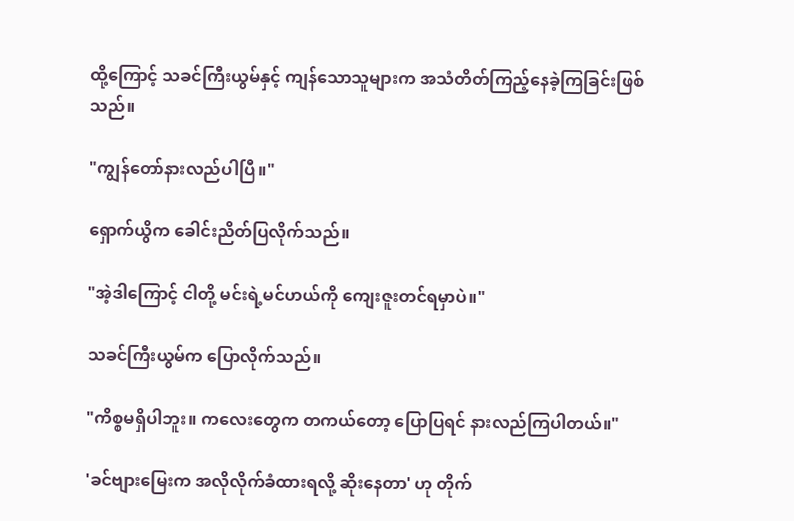ထို့ကြောင့် သခင်ကြီးယွမ်နှင့် ကျန်သောသူများက အသံတိတ်ကြည့်နေခဲ့ကြခြင်းဖြစ်သည်။

"ကျွန်တော်နားလည်ပါပြီ။"

ရှောက်ယွိက ခေါင်းညိတ်ပြလိုက်သည်။

"အဲ့ဒါကြောင့် ငါတို့ မင်းရဲ့မင်ဟယ်ကို ကျေးဇူးတင်ရမှာပဲ။"

သခင်ကြီးယွမ်က ပြောလိုက်သည်။

"ကိစ္စမရှိပါဘူး။ ကလေးတွေက တကယ်တော့ ပြောပြရင် နားလည်ကြပါတယ်။"

'ခင်ဗျားမြေးက အလိုလိုက်ခံထားရလို့ ဆိုးနေတာ' ဟု တိုက်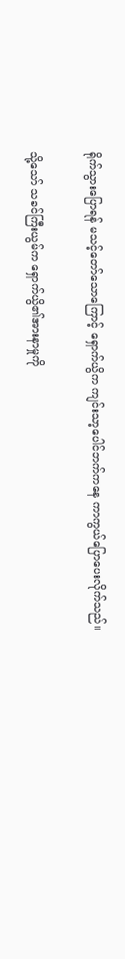ရိုက်သွားပြောရန် မသင့်တော်သောကြောင့် ရှောက်ယွိက ကျင်းသာ့ပေါင်ဘက်ကနေ ကာကွယ်ပြောပေးလိုက်သည်။

သို့သော် သခင်ကြီးယွမ်က ရှောက်ယွိ၏အားနာမှုကို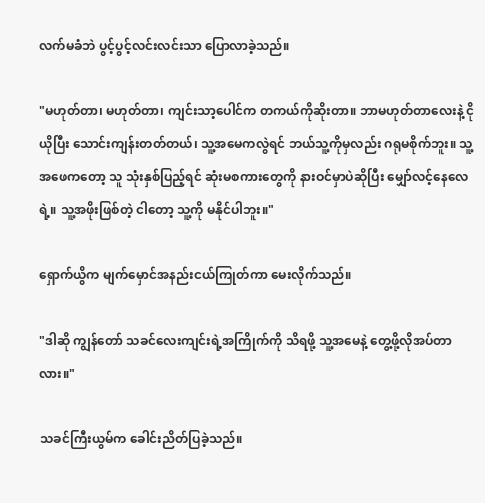လက်မခံဘဲ ပွင့်ပွင့်လင်းလင်းသာ ပြောလာခဲ့သည်။

"မဟုတ်တာ၊ မဟုတ်တာ၊ ကျင်းသာ့ပေါင်က တကယ်ကိုဆိုးတာ။ ဘာမဟုတ်တာလေးနဲ့ ငိုယိုပြီး သောင်းကျန်းတတ်တယ်၊ သူ့အမေကလွဲရင် ဘယ်သူ့ကိုမှလည်း ဂရုမစိုက်ဘူး။ သူ့အဖေကတော့ သူ သုံးနှစ်ပြည့်ရင် ဆုံးမစကားတွေကို နားဝင်မှာပဲဆိုပြီး မျှော်လင့်နေလေရဲ့။ သူ့အဖိုးဖြစ်တဲ့ ငါတော့ သူ့ကို မနိုင်ပါဘူး။"

ရှောက်ယွိက မျက်မှောင်အနည်းငယ်ကြုတ်ကာ မေးလိုက်သည်။

"ဒါဆို ကျွန်တော် သခင်လေးကျင်းရဲ့အကြိုက်ကို သိရဖို့ သူ့အမေနဲ့ တွေ့ဖို့လိုအပ်တာလား။"

သခင်ကြီးယွမ်က ခေါင်းညိတ်ပြခဲ့သည်။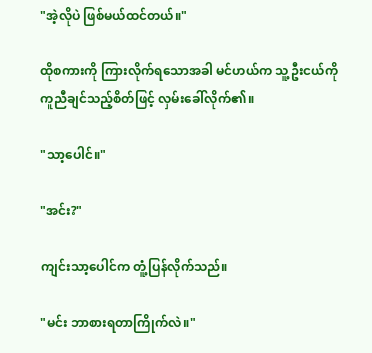"အဲ့လိုပဲ ဖြစ်မယ်ထင်တယ်။"

ထိုစကားကို ကြားလိုက်ရသောအခါ မင်ဟယ်က သူ့ဦးငယ်ကို ကူညီချင်သည့်စိတ်ဖြင့် လှမ်းခေါ်လိုက်၏။

"သာ့ပေါင်။"

"အင်း?"

ကျင်းသာ့ပေါင်က တူံ့ပြန်လိုက်သည်။

"မင်း ဘာစားရတာကြိုက်လဲ။"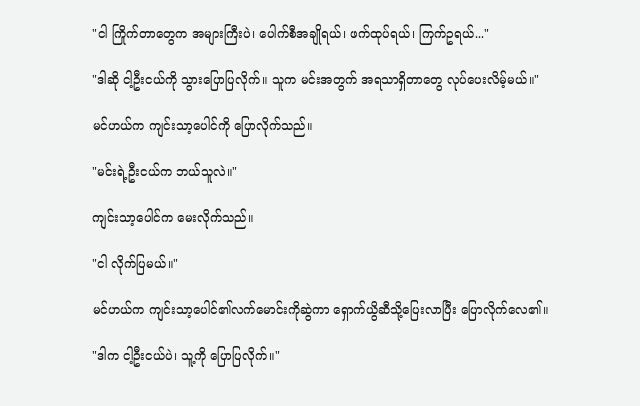"ငါ ကြိုက်တာတွေက အများကြီးပဲ၊ ပေါက်စီအချိုရယ်၊ ဖက်ထုပ်ရယ်၊ ကြက်ဥရယ်..."

"ဒါဆို ငါ့ဦးငယ်ကို သွားပြောပြလိုက်။ သူက မင်းအတွက် အရသာရှိတာတွေ လုပ်ပေးလိမ့်မယ်။"

မင်ဟယ်က ကျင်းသာ့ပေါင်ကို ပြောလိုက်သည်။

"မင်းရဲ့ဦးငယ်က ဘယ်သူလဲ။"

ကျင်းသာ့ပေါင်က မေးလိုက်သည်။

"ငါ လိုက်ပြမယ်။"

မင်ဟယ်က ကျင်းသာ့ပေါင်၏လက်မောင်းကိုဆွဲကာ ရှောက်ယွိဆီသို့ပြေးလာပြီး ပြောလိုက်လေ၏။

"ဒါက ငါ့ဦးငယ်ပဲ၊ သူ့ကို ပြောပြလိုက်။"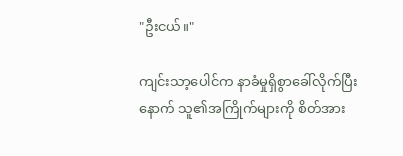"ဦးငယ်။"

ကျင်းသာ့ပေါင်က နာခံမှုရှိစွာခေါ်လိုက်ပြီးနောက် သူ၏အကြိုက်များကို စိတ်အား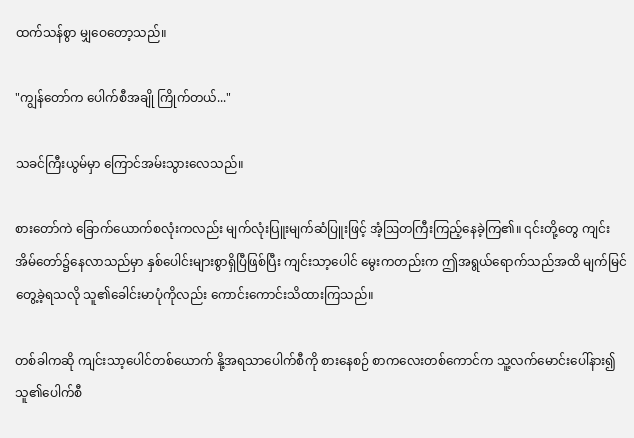ထက်သန်စွာ မျှဝေတော့သည်။

"ကျွန်တော်က ပေါက်စီအချို ကြိုက်တယ်..."

သခင်ကြီးယွမ်မှာ ကြောင်အမ်းသွားလေသည်။

စားတော်ကဲ ခြောက်ယောက်စလုံးကလည်း မျက်လုံးပြူးမျက်ဆံပြူးဖြင့် အံ့ဩတကြီးကြည့်နေခဲ့ကြ၏။ ၎င်းတို့တွေ ကျင်းအိမ်တော်၌နေလာသည်မှာ နှစ်ပေါင်းများစွာရှိပြီဖြစ်ပြီး ကျင်းသာ့ပေါင် မွေးကတည်းက ဤအရွယ်ရောက်သည်အထိ မျက်မြင်တွေ့ခဲ့ရသလို သူ၏ခေါင်းမာပုံကိုလည်း ကောင်းကောင်းသိထားကြသည်။

တစ်ခါကဆို ကျင်းသာ့ပေါင်တစ်ယောက် နို့အရသာပေါက်စီကို စားနေစဉ် စာကလေးတစ်ကောင်က သူ့လက်မောင်းပေါ်နား၍ သူ၏ပေါက်စီ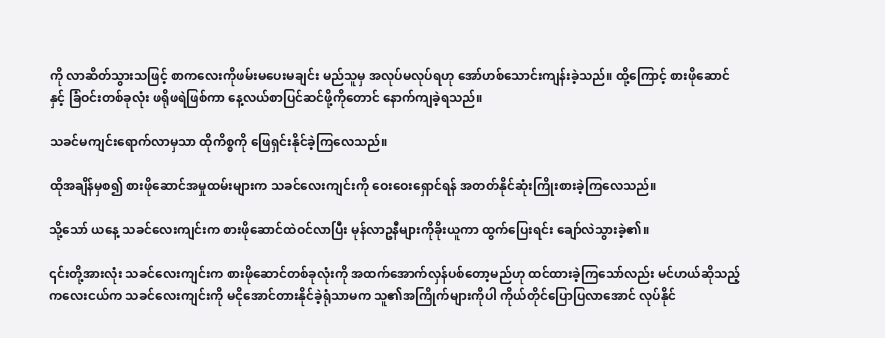ကို လာဆိတ်သွားသဖြင့် စာကလေးကိုဖမ်းမပေးမချင်း မည်သူမှ အလုပ်မလုပ်ရဟု အော်ဟစ်သောင်းကျန်းခဲ့သည်။ ထို့ကြောင့် စားဖိုဆောင်နှင့် ခြံဝင်းတစ်ခုလုံး ဖရိုဖရဲဖြစ်ကာ နေ့လယ်စာပြင်ဆင်ဖို့ကိုတောင် နောက်ကျခဲ့ရသည်။

သခင်မကျင်းရောက်လာမှသာ ထိုကိစ္စကို ဖြေရှင်းနိုင်ခဲ့ကြလေသည်။

ထိုအချိန်မှစ၍ စားဖိုဆောင်အမှုထမ်းများက သခင်လေးကျင်းကို ဝေးဝေးရှောင်ရန် အတတ်နိုင်ဆုံးကြိုးစားခဲ့ကြလေသည်။

သို့သော် ယနေ့ သခင်လေးကျင်းက စားဖိုဆောင်ထဲဝင်လာပြီး မုန်လာဥနီများကိုခိုးယူကာ ထွက်ပြေးရင်း ချော်လဲသွားခဲ့၏။

၎င်းတို့အားလုံး သခင်လေးကျင်းက စားဖိုဆောင်တစ်ခုလုံးကို အထက်အောက်လှန်ပစ်တော့မည်ဟု ထင်ထားခဲ့ကြသော်လည်း မင်ဟယ်ဆိုသည့်ကလေးငယ်က သခင်လေးကျင်းကို မငိုအောင်တားနိုင်ခဲ့ရုံသာမက သူ၏အကြိုက်များကိုပါ ကိုယ်တိုင်ပြောပြလာအောင် လုပ်နိုင်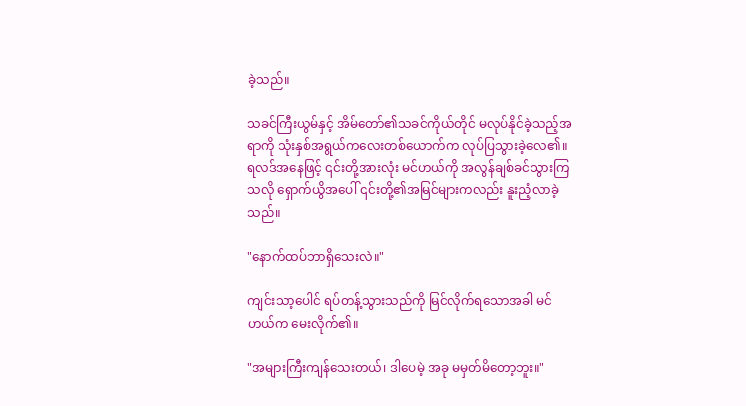ခဲ့သည်။

သခင်ကြီးယွမ်နှင့် အိမ်တော်၏သခင်ကိုယ်တိုင် မလုပ်နိုင်ခဲ့သည့်အရာကို သုံးနှစ်အရွယ်ကလေးတစ်ယောက်က လုပ်ပြသွားခဲ့လေ၏။ ရလဒ်အနေဖြင့် ၎င်းတို့အားလုံး မင်ဟယ်ကို အလွန်ချစ်ခင်သွားကြသလို ရှောက်ယွိအပေါ် ၎င်းတို့၏အမြင်များကလည်း နူးညံ့လာခဲ့သည်။

"နောက်ထပ်ဘာရှိသေးလဲ။"

ကျင်းသာ့ပေါင် ရပ်တန့်သွားသည်ကို မြင်လိုက်ရသောအခါ မင်ဟယ်က မေးလိုက်၏။

"အများကြီးကျန်သေးတယ်၊ ဒါပေမဲ့ အခု မမှတ်မိတော့ဘူး။"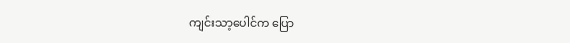ကျင်းသာ့ပေါင်က ပြော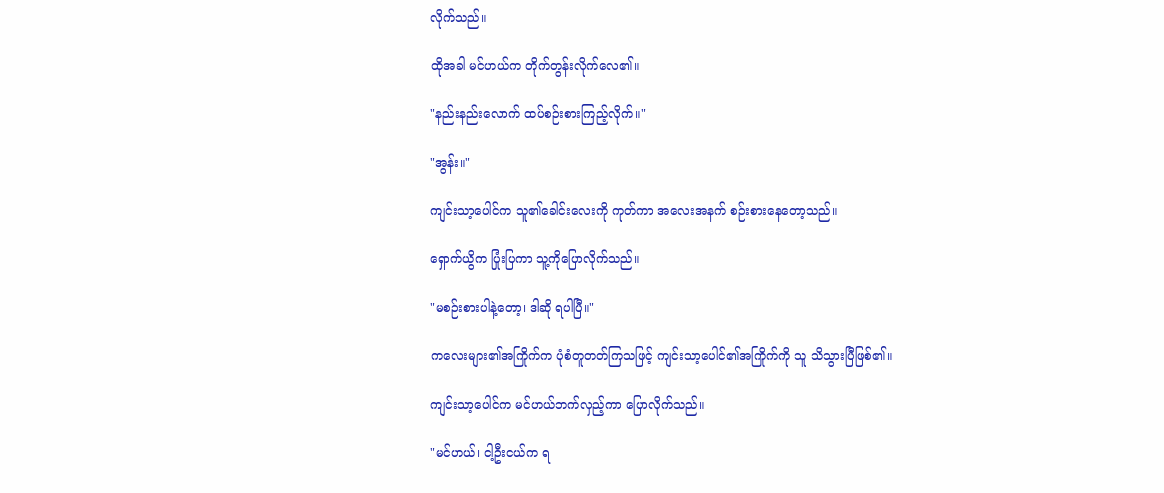လိုက်သည်။

ထိုအခါ မင်ဟယ်က တိုက်တွန်းလိုက်လေ၏။

"နည်းနည်းလောက် ထပ်စဉ်းစားကြည့်လိုက်။"

"အွန်း။"

ကျင်းသာ့ပေါင်က သူ၏ခေါင်းလေးကို ကုတ်ကာ အလေးအနက် စဉ်းစားနေတော့သည်။

ရှောက်ယွိက ပြုံးပြကာ သူ့ကိုပြောလိုက်သည်။

"မစဉ်းစားပါနဲ့တော့၊ ဒါဆို ရပါပြီ။"

ကလေးများ၏အကြိုက်က ပုံစံတူတတ်ကြသဖြင့် ကျင်းသာ့ပေါင်၏အကြိုက်ကို သူ သိသွားပြီဖြစ်၏။

ကျင်းသာ့ပေါင်က မင်ဟယ်ဘက်လှည့်ကာ ပြောလိုက်သည်။

"မင်ဟယ်၊ ငါ့ဦးငယ်က ရ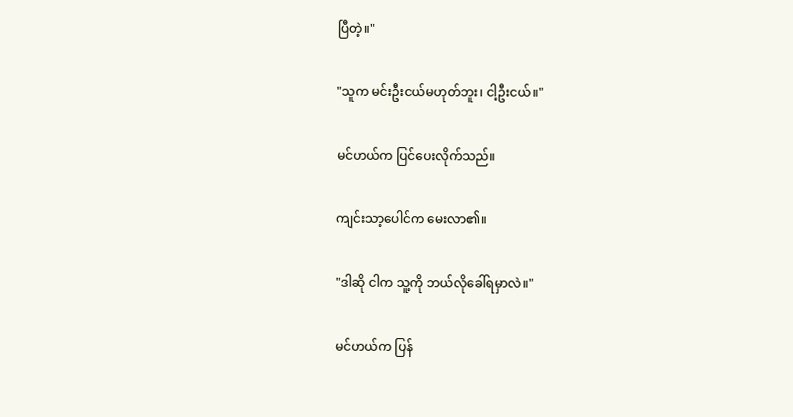ပြီတဲ့။"

"သူက မင်းဦးငယ်မဟုတ်ဘူး၊ ငါ့ဦးငယ်။"

မင်ဟယ်က ပြင်ပေးလိုက်သည်။

ကျင်းသာ့ပေါင်က မေးလာ၏။

"ဒါဆို ငါက သူ့ကို ဘယ်လိုခေါ်ရမှာလဲ။"

မင်ဟယ်က ပြန်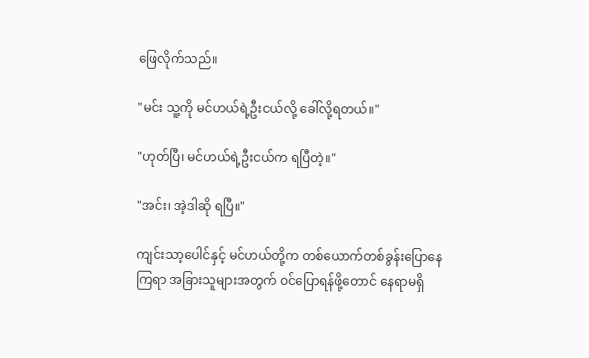ဖြေလိုက်သည်။

"မင်း သူ့ကို မင်ဟယ်ရဲ့ဦးငယ်လို့ ခေါ်လို့ရတယ်။"

"ဟုတ်ပြီ၊ မင်ဟယ်ရဲ့ဦးငယ်က ရပြီတဲ့။"

"အင်း၊ အဲ့ဒါဆို ရပြီ။"

ကျင်းသာ့ပေါင်နှင့် မင်ဟယ်တို့က တစ်ယောက်တစ်ခွန်းပြောနေကြရာ အခြားသူများအတွက် ဝင်ပြောရန်ဖို့တောင် နေရာမရှိ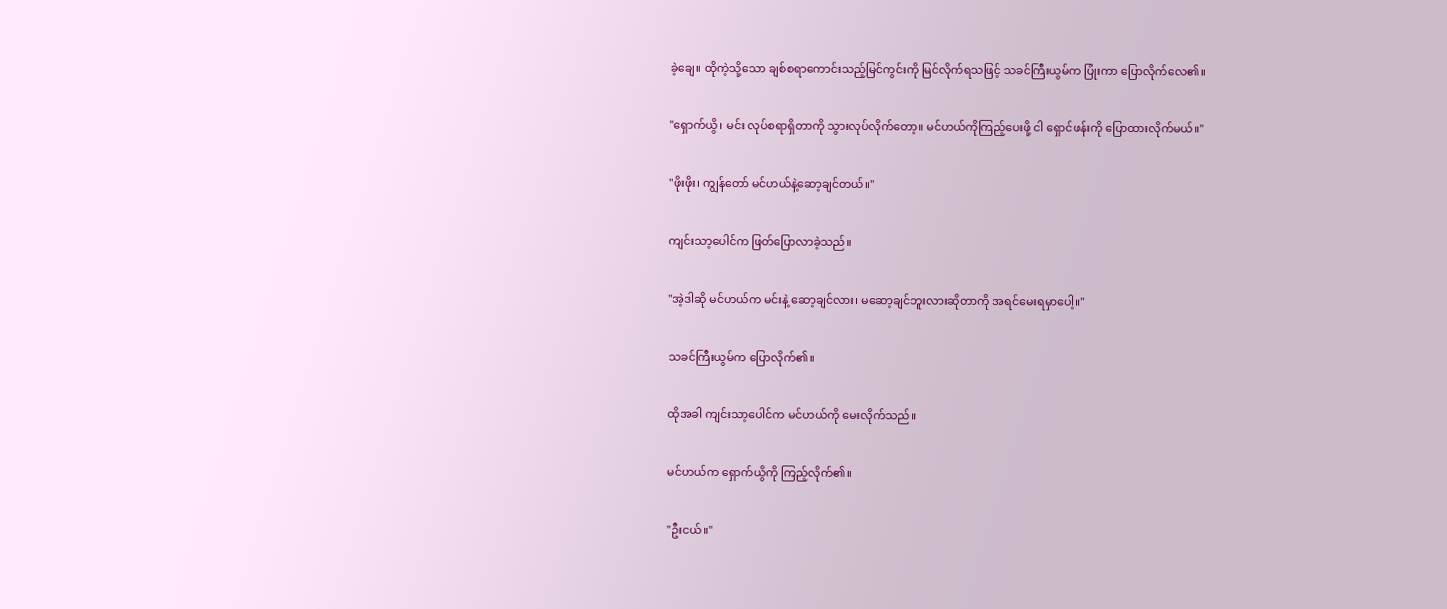ခဲ့ချေ။ ထိုကဲ့သို့သော ချစ်စရာကောင်းသည့်မြင်ကွင်းကို မြင်လိုက်ရသဖြင့် သခင်ကြီးယွမ်က ပြုံးကာ ပြောလိုက်လေ၏။

"ရှောက်ယွိ၊ မင်း လုပ်စရာရှိတာကို သွားလုပ်လိုက်တော့။ မင်ဟယ်ကိုကြည့်ပေးဖို့ ငါ ရှောင်ဖန်းကို ပြောထားလိုက်မယ်။"

"ဖိုးဖိုး၊ ကျွန်တော် မင်ဟယ်နဲ့ဆော့ချင်တယ်။"

ကျင်းသာ့ပေါင်က ဖြတ်ပြောလာခဲ့သည်။

"အဲ့ဒါဆို မင်ဟယ်က မင်းနဲ့ ဆော့ချင်လား၊ မဆော့ချင်ဘူးလားဆိုတာကို အရင်မေးရမှာပေါ့။"

သခင်ကြီးယွမ်က ပြောလိုက်၏။

ထိုအခါ ကျင်းသာ့ပေါင်က မင်ဟယ်ကို မေးလိုက်သည်။

မင်ဟယ်က ရှောက်ယွိကို ကြည့်လိုက်၏။

"ဦးငယ်။"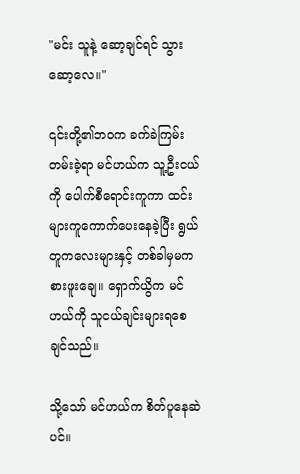"မင်း သူနဲ့ ဆော့ချင်ရင် သွားဆော့လေ။"

၎င်းတို့၏ဘဝက ခက်ခဲကြမ်းတမ်းခဲ့ရာ မင်ဟယ်က သူ့ဦးငယ်ကို ပေါက်စီရောင်းကူကာ ထင်းများကူကောက်ပေးနေခဲ့ပြီး ရွယ်တူကလေးများနှင့် တစ်ခါမှမကစားဖူးချေ။ ရှောက်ယွိက မင်ဟယ်ကို သူငယ်ချင်းများရစေချင်သည်။

သို့သော် မင်ဟယ်က စိတ်ပူနေဆဲပင်။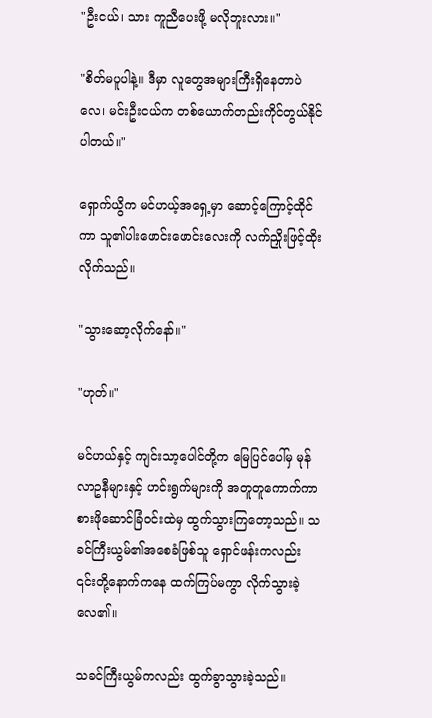"ဦးငယ်၊ သား ကူညီပေးဖို့ မလိုဘူးလား။"

"စိတ်မပူပါနဲ့။ ဒီမှာ လူတွေအများကြီးရှိနေတာပဲလေ၊ မင်းဦးငယ်က တစ်ယောက်တည်းကိုင်တွယ်နိုင်ပါတယ်။"

ရှောက်ယွိက မင်ဟယ့်အရှေ့မှာ ဆောင့်ကြောင့်ထိုင်ကာ သူ၏ပါးဖောင်းဖောင်းလေးကို လက်ညှိုးဖြင့်ထိုးလိုက်သည်။

"သွားဆော့လိုက်နော်။"

"ဟုတ်။"

မင်ဟယ်နှင့် ကျင်းသာ့ပေါင်တို့က မြေပြင်ပေါ်မှ မုန်လာဥနီများနှင့် ဟင်းရွက်များကို အတူတူကောက်ကာ စားဖိုဆောင်ခြံဝင်းထဲမှ ထွက်သွားကြတော့သည်။ သခင်ကြီးယွမ်၏အစေခံဖြစ်သူ ရှောင်ဖန်းကလည်း ၎င်းတို့နောက်ကနေ ထက်ကြပ်မကွာ လိုက်သွားခဲ့လေ၏။

သခင်ကြီးယွမ်ကလည်း ထွက်ခွာသွားခဲ့သည်။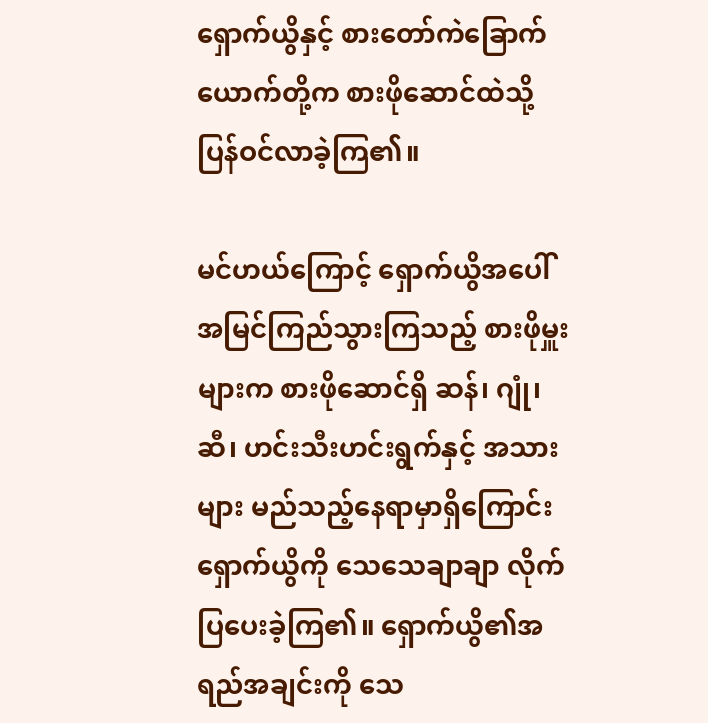ရှောက်ယွိနှင့် စားတော်ကဲခြောက်ယောက်တို့က စားဖိုဆောင်ထဲသို့ ပြန်ဝင်လာခဲ့ကြ၏။

မင်ဟယ်ကြောင့် ရှောက်ယွိအပေါ် အမြင်ကြည်သွားကြသည့် စားဖိုမှူးများက စားဖိုဆောင်ရှိ ဆန်၊ ဂျုံ၊ ဆီ၊ ဟင်းသီးဟင်းရွက်နှင့် အသားများ မည်သည့်နေရာမှာရှိကြောင်း ရှောက်ယွိကို သေသေချာချာ လိုက်ပြပေးခဲ့ကြ၏။ ရှောက်ယွိ၏အရည်အချင်းကို သေ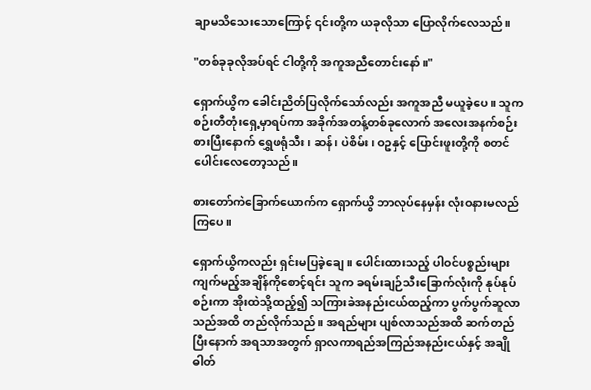ချာမသိသေးသောကြောင့် ၎င်းတို့က ယခုလိုသာ ပြောလိုက်လေသည်။

"တစ်ခုခုလိုအပ်ရင် ငါတို့ကို အကူအညီတောင်းနော်။"

ရှောက်ယွိက ခေါင်းညိတ်ပြလိုက်သော်လည်း အကူအညီ မယူခဲ့ပေ။ သူက စဉ်းတီတုံးရှေ့မှာရပ်ကာ အခိုက်အတန့်တစ်ခုလောက် အလေးအနက်စဉ်းစားပြီးနောက် ရွှေဖရုံသီး၊ ဆန်၊ ပဲစိမ်း၊ ဝဥနှင့် ပြောင်းဖူးတို့ကို စတင်ပေါင်းလေတော့သည်။

စားတော်ကဲခြောက်ယောက်က ရှောက်ယွိ ဘာလုပ်နေမှန်း လုံးဝနားမလည်ကြပေ။

ရှောက်ယွိကလည်း ရှင်းမပြခဲ့ချေ။ ပေါင်းထားသည့် ပါဝင်ပစ္စည်းများ ကျက်မည့်အချိန်ကိုစောင့်ရင်း သူက ခရမ်းချဉ်သီးခြောက်လုံးကို နုပ်နုပ်စဉ်းကာ အိုးထဲသို့ထည့်၍ သကြားခဲအနည်းငယ်ထည့်ကာ ပွက်ပွက်ဆူလာသည်အထိ တည်လိုက်သည်။ အရည်များ ပျစ်လာသည်အထိ ဆက်တည်ပြီးနောက် အရသာအတွက် ရှာလကာရည်အကြည်အနည်းငယ်နှင့် အချိုဓါတ်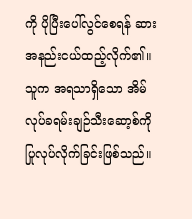ကို ပိုပြီးပေါ်လွင်စေရန် ဆားအနည်းငယ်ထည့်လိုက်၏။ သူက အရသာရှိသော အိမ်လုပ်ခရမ်းချဉ်သီးဆော့စ်ကို ပြုလုပ်လိုက်ခြင်းဖြစ်သည်။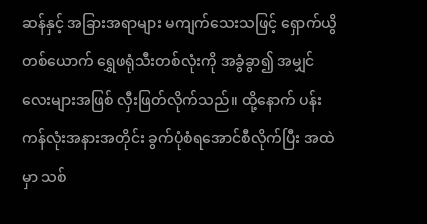ဆန်နှင့် အခြားအရာများ မကျက်သေးသဖြင့် ရှောက်ယွိတစ်ယောက် ရွှေဖရုံသီးတစ်လုံးကို အခွံခွာ၍ အမျှင်လေးများအဖြစ် လှီးဖြတ်လိုက်သည်။ ထို့နောက် ပန်းကန်လုံးအနားအတိုင်း ခွက်ပုံစံရအောင်စီလိုက်ပြီး အထဲမှာ သစ်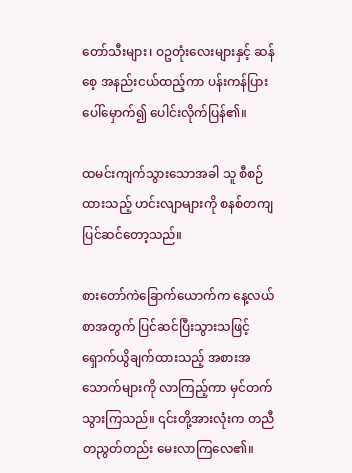တော်သီးများ၊ ဝဥတုံးလေးများနှင့် ဆန်စေ့ အနည်းငယ်ထည့်ကာ ပန်းကန်ပြားပေါ်မှောက်၍ ပေါင်းလိုက်ပြန်၏။

ထမင်းကျက်သွားသောအခါ သူ စီစဉ်ထားသည့် ဟင်းလျာများကို စနစ်တကျပြင်ဆင်တော့သည်။

စားတော်ကဲခြောက်ယောက်က နေ့လယ်စာအတွက် ပြင်ဆင်ပြီးသွားသဖြင့် ရှောက်ယွိချက်ထားသည့် အစားအသောက်များကို လာကြည့်ကာ မှင်တက်သွားကြသည်။ ၎င်းတို့အားလုံးက တညီတညွတ်တည်း မေးလာကြလေ၏။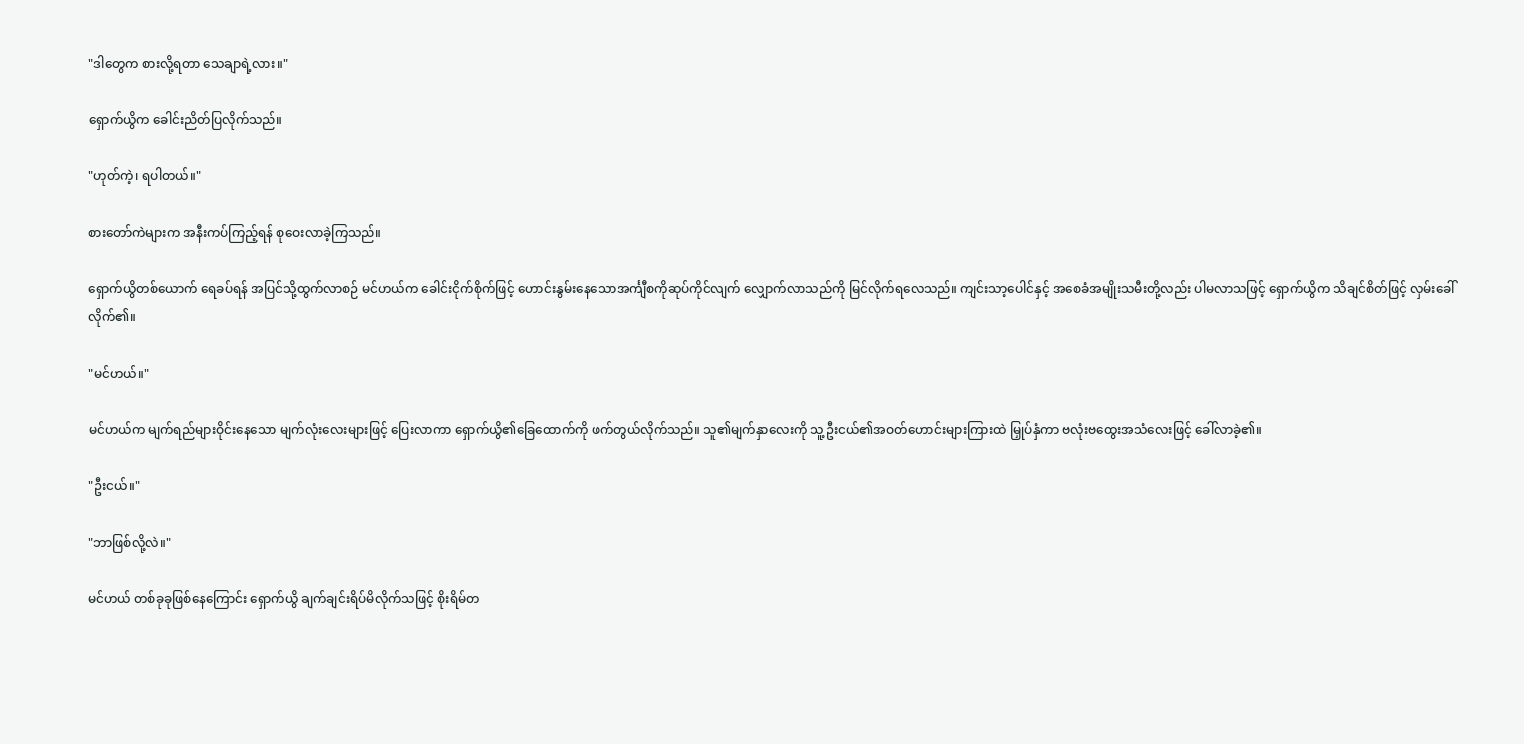"ဒါတွေက စားလို့ရတာ သေချာရဲ့လား။"

ရှောက်ယွိက ခေါင်းညိတ်ပြလိုက်သည်။

"ဟုတ်ကဲ့၊ ရပါတယ်။"

စားတော်ကဲများက အနီးကပ်ကြည့်ရန် စုဝေးလာခဲ့ကြသည်။

ရှောက်ယွိတစ်ယောက် ရေခပ်ရန် အပြင်သို့ထွက်လာစဉ် မင်ဟယ်က ခေါင်းငိုက်စိုက်ဖြင့် ဟောင်းနွမ်းနေသောအင်္ကျီစကိုဆုပ်ကိုင်လျက် လျှောက်လာသည်ကို မြင်လိုက်ရလေသည်။ ကျင်းသာ့ပေါင်နှင့် အစေခံအမျိုးသမီးတို့လည်း ပါမလာသဖြင့် ရှောက်ယွိက သိချင်စိတ်ဖြင့် လှမ်းခေါ်လိုက်၏။

"မင်ဟယ်။"

မင်ဟယ်က မျက်ရည်များဝိုင်းနေသော မျက်လုံးလေးများဖြင့် ပြေးလာကာ ရှောက်ယွိ၏ခြေထောက်ကို ဖက်တွယ်လိုက်သည်။ သူ၏မျက်နှာလေးကို သူ့ဦးငယ်၏အဝတ်ဟောင်းများကြားထဲ မြှုပ်နှံကာ ဗလုံးဗထွေးအသံလေးဖြင့် ခေါ်လာခဲ့၏။

"ဦးငယ်။"

"ဘာဖြစ်လို့လဲ။"

မင်ဟယ် တစ်ခုခုဖြစ်နေကြောင်း ရှောက်ယွိ ချက်ချင်းရိပ်မိလိုက်သဖြင့် စိုးရိမ်တ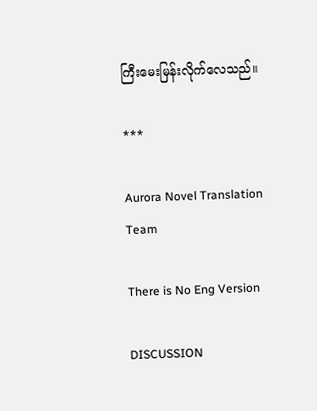ကြီးမေးမြန်းလိုက်လေသည်။

***

Aurora Novel Translation Team

There is No Eng Version

DISCUSSION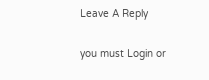Leave A Reply

you must Login or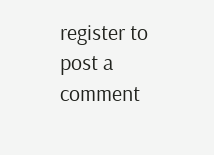register to post a comment